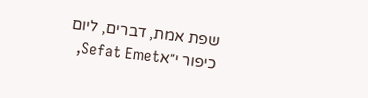שפת אמת, דברים, ליום כיפור י״אSefat Emet,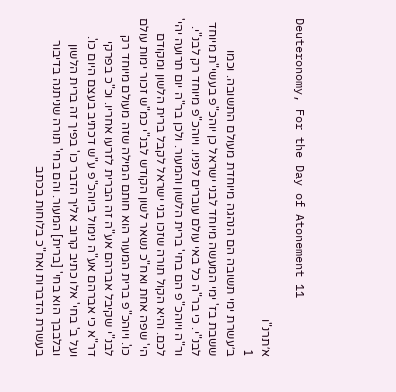Deuteronomy, For the Day of Atonement 11

א׳תרנ"ו
1
ב׳עשרת ימי תשובה הם הנהגה מיוחדת מעולם התשובה. וכמו ששבת בז' ימי המעשה מיוחד לבני ישראל כן יוהכ"פ בעשי"ת מיוחד לבנ"י. כי בר"ה כל באי עולם עוברים לפניו. ויוהכ"פ מיוחד רק לבנ"י. ור"ה ויוהכ"פ הם בחי' ברית הלשון והמעור. ולכן בר"ה יום תרועה יהי' לכם. והיא הקול תורה שזכו בני ישראל לקבל ברית הלשון ומקודם הי' שפה אחת ואח"כ נשאר לשון הקודש לבנ"י כמ"ש זכור ימות עולם כו'. ויוהכ"פ ברית המעור הוא חותם המילה שזה מעולם מיוחד רק לבנ"י שקיבל אברהם אע"ה זה הברית לזרעו אחריו. וכ"כ בפרקי דר"א כי אברהם אע"ה נימול ביוהכ"פ ע"ש דכתיב בעצם היום כו'. ועל ב' בחי' אלו כתיב קרוב אליך הדבר כו' בפיך זה ברית הלשון ובלבבך הוא בחי' [ברית] המעור. והם בחי' תורה שניתנה בדיבור בעשרת הדברות ואח"כ בלוחות בכתב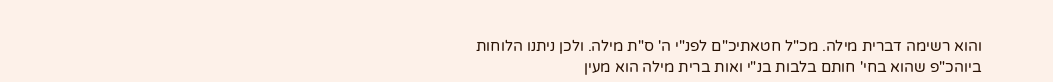והוא רשימה דברית מילה. מכ"ל חטאתיכ"ם לפנ"י ה' ס"ת מילה. ולכן ניתנו הלוחות ביוהכ"פ שהוא בחי' חותם בלבות בנ"י ואות ברית מילה הוא מעין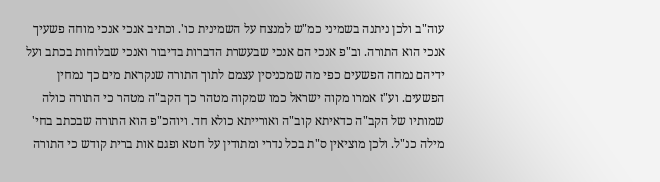עוה"ב ולכן ניתנה בשמיני כמ"ש למנצח על השמינית כו'. וכתיב אנכי אנכי מוחה פשעיך אנכי הוא התורה. וב"פ אנכי הם אנכי שבעשרת הדברות בדיבור ואנכי שבלוחות בכתב ועל ידיהם נמחה הפשעים כפי מה שמכניסין עצמם לתוך התורה שנקראת מים כך נמחין הפשעים. וע"ז אמרו מקוה ישראל כמו שמקוה מטהר כך הקב"ה מטהר כי התורה כולה שמותיו של הקב"ה כדאיתא קוב"ה ואורייתא כולא חד. ויוהכ"פ הוא התורה שבכתב בחי' מילה כנ"ל. ולכן מוציאין ס"ת בכל נדרי ומתודין על חטא ופגם אות ברית קודש כי התורה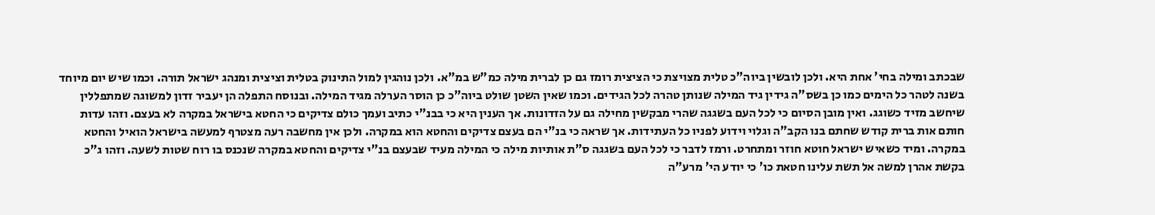שבכתב ומילה בחי' אחת היא. ולכן לובשין ביוה"כ טלית מצויצת כי הציצית רומז גם כן לברית מילה כמ"ש במ"א. ולכן נוהגין למול התינוק בטלית וציצית ומנהג ישראל תורה. וכמו שיש יום מיוחד בשנה לטהר כל הימים כמו כן בשס"ה גידין גיד המילה שנותן טהרה לכל הגידים. וכמו שאין השטן שולט ביוה"כ כן הוסר הערלה מגיד המילה. ובנוסח התפלה הן יעביר זדון למשוגה שמתפללין שיחשב מזיד כשוגג. ואין מובן הסיום כי לכל העם בשגגה שהרי מבקשין מחילה גם על הזדונות. אך הענין היא כי בבנ"י כתיב ועמך כולם צדיקים כי החטא בישראל במקרה לא בעצם. וזהו עדות חותם אות ברית קודש שחתם בנו הקב"ה וגלוי וידוע לפניו כל העתידות. אך שראה כי בנ"י הם בעצם צדיקים והחטא הוא במקרה. ולכן אין מחשבה רעה מצטרף למעשה בישראל הואיל והחטא במקרה. ומיד כשאיש ישראל חוטא חוזר ומתחרט. ורמז לדבר כי לכל העם בשגגה ס"ת אותיות מילה כי המילה מעיד שבעצם בנ"י צדיקים והחטא במקרה שנכנס בו רוח שטות לשעה. וזהו ג"כ בקשת אהרן למשה אל תשת עלינו חטאת כו' כי יודע הי' מרע"ה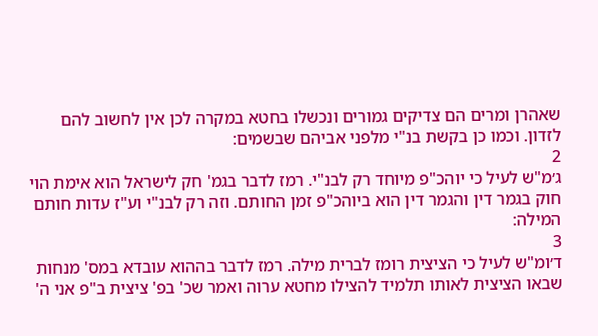שאהרן ומרים הם צדיקים גמורים ונכשלו בחטא במקרה לכן אין לחשוב להם לזדון. וכמו כן בקשת בנ"י מלפני אביהם שבשמים:
2
ג׳מ"ש לעיל כי יוהכ"פ מיוחד רק לבנ"י. רמז לדבר בגמ' חק לישראל הוא אימת הוי חוק בגמר דין והגמר דין הוא ביוהכ"פ זמן החותם. וזה רק לבנ"י וע"ז עדות חותם המילה:
3
ד׳ומ"ש לעיל כי הציצית רומז לברית מילה. רמז לדבר בההוא עובדא במס' מנחות שבאו הציצית לאותו תלמיד להצילו מחטא ערוה ואמר שכ' בפ' ציצית ב"פ אני ה'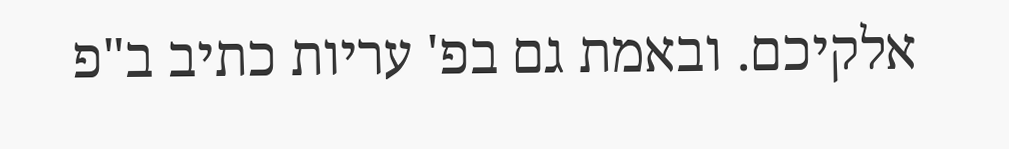אלקיכם. ובאמת גם בפ' עריות כתיב ב"פ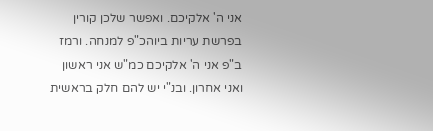אני ה' אלקיכם. ואפשר שלכן קורין בפרשת עריות ביוהכ"פ למנחה. ורמז ב"פ אני ה' אלקיכם כמ"ש אני ראשון ואני אחרון. ובנ"י יש להם חלק בראשית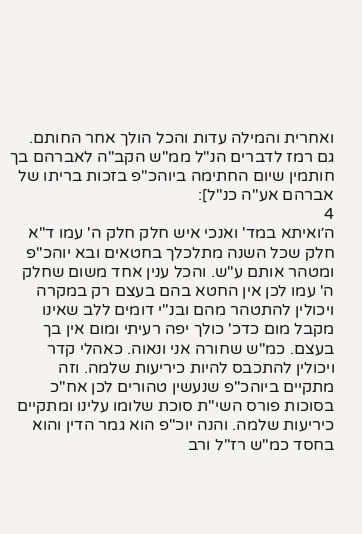ואחרית והמילה עדות והכל הולך אחר החותם. גם רמז לדברים הנ"ל ממ"ש הקב"ה לאברהם בך חותמין שיום החתימה ביוהכ"פ בזכות בריתו של אברהם אע"ה כנ"ל]:
4
ה׳ואיתא במד' ואנכי איש חלק חלק ה' עמו ד"א חלק שכל השנה מתלכלך בחטאים ובא יוהכ"פ ומטהר אותם ע"ש. והכל ענין אחד משום שחלק ה' עמו לכן אין החטא בהם בעצם רק במקרה ויכולין להתטהר מהם ובנ"י דומים ללב שאינו מקבל מום כדכ' כולך יפה רעיתי ומום אין בך בעצם. כמ"ש שחורה אני ונאוה. כאהלי קדר ויכולין להתכבס להיות כיריעות שלמה. וזה מתקיים ביוהכ"פ שנעשין טהורים לכן אח"כ בסוכות פורס השי"ת סוכת שלומו עלינו ומתקיים כיריעות שלמה. והנה יוכ"פ הוא גמר הדין והוא בחסד כמ"ש רז"ל ורב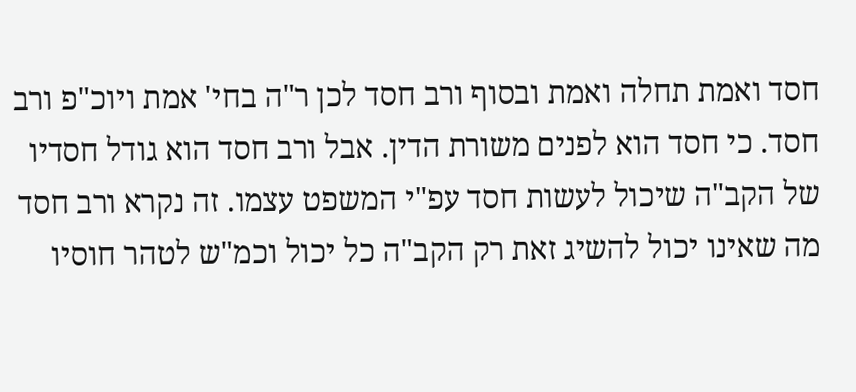חסד ואמת תחלה ואמת ובסוף ורב חסד לכן ר"ה בחי' אמת ויוכ"פ ורב חסד. כי חסד הוא לפנים משורת הדין. אבל ורב חסד הוא גודל חסדיו של הקב"ה שיכול לעשות חסד עפ"י המשפט עצמו. זה נקרא ורב חסד מה שאינו יכול להשיג זאת רק הקב"ה כל יכול וכמ"ש לטהר חוסיו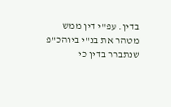בדין. עפ"י דין ממש מטהר את בנ"י ביוהכ"פ שנתברר בדין כי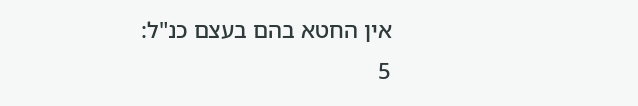אין החטא בהם בעצם כנ"ל:
5